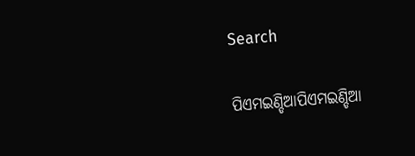Search

ପିଏମଇଣ୍ଡିଆପିଏମଇଣ୍ଡିଆ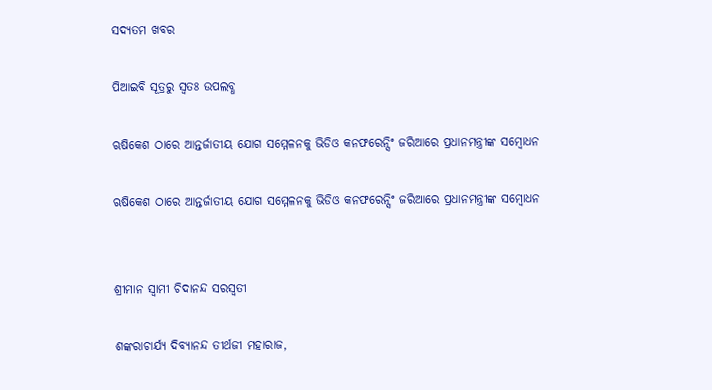ସଦ୍ୟତମ ଖବର

ପିଆଇବି ସୂତ୍ରରୁ ସ୍ବତଃ ଉପଲବ୍ଧ

ଋଷିକେଶ ଠାରେ ଆନ୍ତର୍ଜାତୀୟ ଯୋଗ ସମ୍ମେଳନକୁ ଭିଡିଓ କନଫରେନ୍ସିଂ ଜରିଆରେ ପ୍ରଧାନମନ୍ତ୍ରୀଙ୍କ ସମ୍ବୋଧନ

ଋଷିକେଶ ଠାରେ ଆନ୍ତର୍ଜାତୀୟ ଯୋଗ ସମ୍ମେଳନକୁ ଭିଡିଓ କନଫରେନ୍ସିଂ ଜରିଆରେ ପ୍ରଧାନମନ୍ତ୍ରୀଙ୍କ ସମ୍ବୋଧନ


ଶ୍ରୀମାନ ସ୍ୱାମୀ ଚିଦାନନ୍ଦ ସରସ୍ୱତୀ

ଶଙ୍କରାଚାର୍ଯ୍ୟ ଦିବ୍ୟାନନ୍ଦ ତୀର୍ଥଜୀ ମହାରାଜ,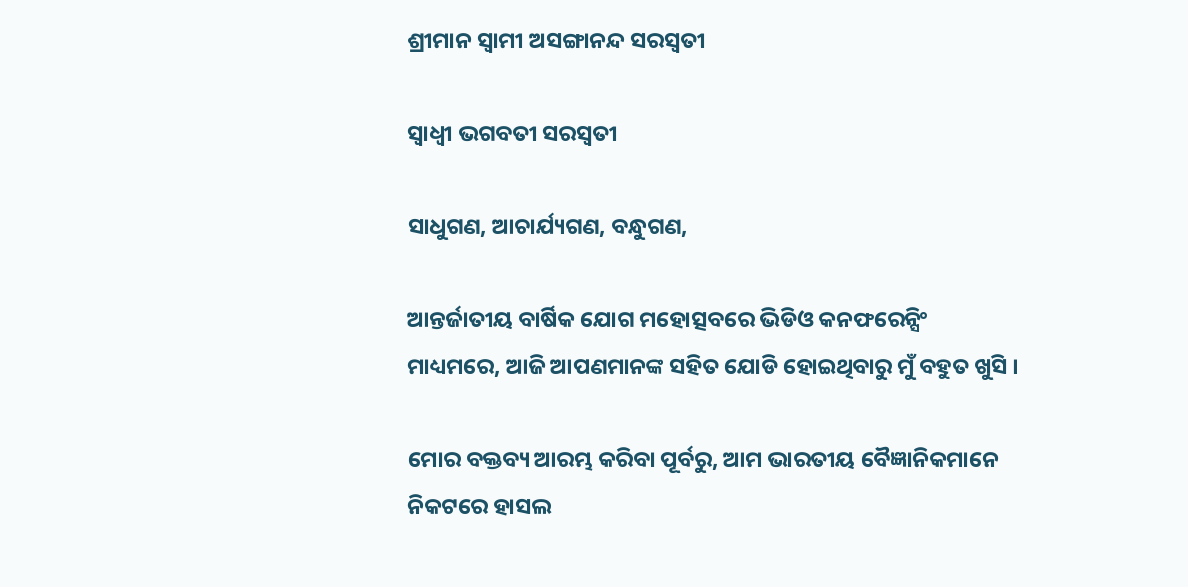ଶ୍ରୀମାନ ସ୍ୱାମୀ ଅସଙ୍ଗାନନ୍ଦ ସରସ୍ୱତୀ

ସ୍ୱାଧ୍ୱୀ ଭଗବତୀ ସରସ୍ୱତୀ

ସାଧୁଗଣ, ଆଚାର୍ଯ୍ୟଗଣ, ବନ୍ଧୁଗଣ,

ଆନ୍ତର୍ଜାତୀୟ ବାର୍ଷିକ ଯୋଗ ମହୋତ୍ସବରେ ଭିଡିଓ କନଫରେନ୍ସିଂ ମାଧ୍ୟମରେ, ଆଜି ଆପଣମାନଙ୍କ ସହିତ ଯୋଡି ହୋଇଥିବାରୁ ମୁଁ ବହୁତ ଖୁସି ।

ମୋର ବକ୍ତବ୍ୟ ଆରମ୍ଭ କରିବା ପୂର୍ବରୁ, ଆମ ଭାରତୀୟ ବୈଜ୍ଞାନିକମାନେ ନିକଟରେ ହାସଲ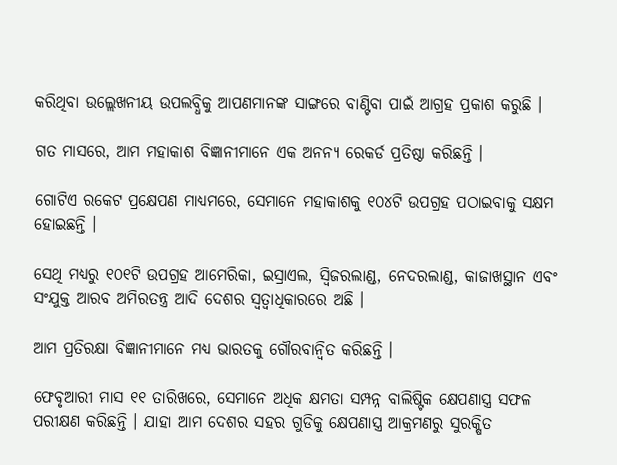କରିଥିବା ଉଲ୍ଲେଖନୀୟ ଉପଲବ୍ଧିକୁ ଆପଣମାନଙ୍କ ସାଙ୍ଗରେ ବାଣ୍ଟିବା ପାଇଁ ଆଗ୍ରହ ପ୍ରକାଶ କରୁଛି ।

ଗତ ମାସରେ, ଆମ ମହାକାଶ ବିଜ୍ଞାନୀମାନେ ଏକ ଅନନ୍ୟ ରେକର୍ଡ ପ୍ରତିଷ୍ଠା କରିଛନ୍ତି ।

ଗୋଟିଏ ରକେଟ ପ୍ରକ୍ଷେପଣ ମାଧ୍ୟମରେ, ସେମାନେ ମହାକାଶକୁ ୧୦୪ଟି ଉପଗ୍ରହ ପଠାଇବାକୁ ସକ୍ଷମ ହୋଇଛନ୍ତି ।

ସେଥି ମଧ୍ୟରୁ ୧୦୧ଟି ଉପଗ୍ରହ ଆମେରିକା, ଇସ୍ରାଏଲ, ସ୍ୱିଜରଲାଣ୍ଡ, ନେଦରଲାଣ୍ଡ, କାଜାଖସ୍ଥାନ ଏବଂ ସଂଯୁକ୍ତ ଆରବ ଅମିରତନ୍ତ୍ର ଆଦି ଦେଶର ସ୍ୱତ୍ୱାଧିକାରରେ ଅଛି ।

ଆମ ପ୍ରତିରକ୍ଷା ବିଜ୍ଞାନୀମାନେ ମଧ୍ୟ ଭାରତକୁ ଗୌରବାନ୍ୱିତ କରିଛନ୍ତି ।

ଫେବୃଆରୀ ମାସ ୧୧ ତାରିଖରେ, ସେମାନେ ଅଧିକ କ୍ଷମତା ସମ୍ପନ୍ନ ବାଲିଷ୍ଟିକ କ୍ଷେପଣାସ୍ତ୍ର ସଫଳ ପରୀକ୍ଷଣ କରିଛନ୍ତି । ଯାହା ଆମ ଦେଶର ସହର ଗୁଡିକୁ କ୍ଷେପଣାସ୍ତ୍ର ଆକ୍ରମଣରୁ ସୁରକ୍ଷିତ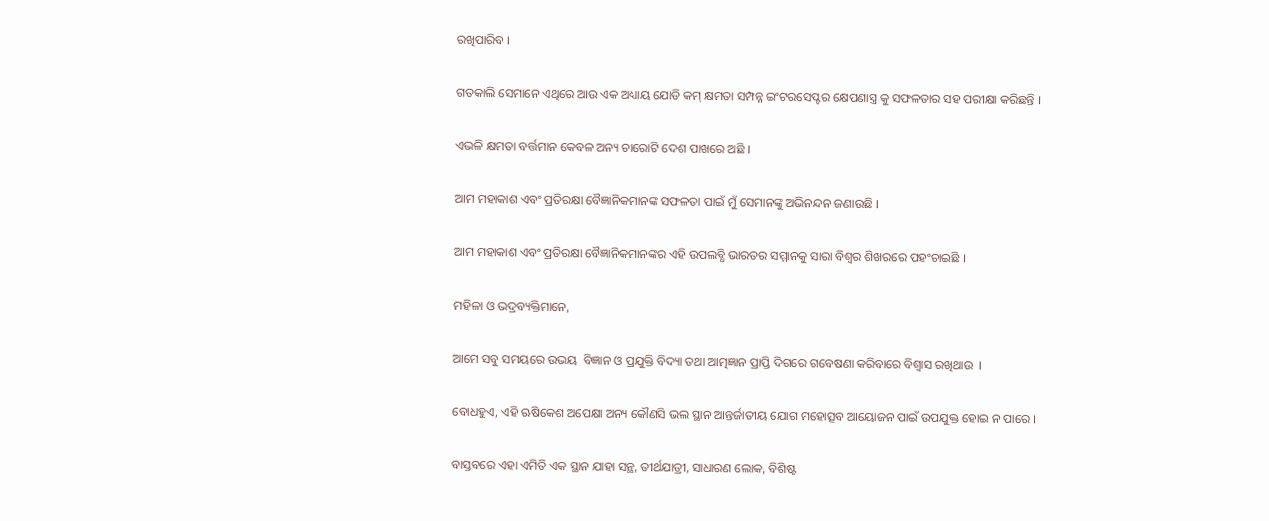ରଖିପାରିବ ।

ଗତକାଲି ସେମାନେ ଏଥିରେ ଆଉ ଏକ ଅଧ୍ୟାୟ ଯୋଡି କମ୍ କ୍ଷମତା ସମ୍ପନ୍ନ ଇଂଟରସେପ୍ଟର କ୍ଷେପଣାସ୍ତ୍ର କୁ ସଫଳତାର ସହ ପରୀକ୍ଷା କରିଛନ୍ତି ।

ଏଭଳି କ୍ଷମତା ବର୍ତ୍ତମାନ କେବଳ ଅନ୍ୟ ଚାରୋଟି ଦେଶ ପାଖରେ ଅଛି ।

ଆମ ମହାକାଶ ଏବଂ ପ୍ରତିରକ୍ଷା ବୈଜ୍ଞାନିକମାନଙ୍କ ସଫଳତା ପାଇଁ ମୁଁ ସେମାନଙ୍କୁ ଅଭିନନ୍ଦନ ଜଣାଉଛି ।

ଆମ ମହାକାଶ ଏବଂ ପ୍ରତିରକ୍ଷା ବୈଜ୍ଞାନିକମାନଙ୍କର ଏହି ଉପଲବ୍ଧି ଭାରତର ସମ୍ମାନକୁ ସାରା ବିଶ୍ୱର ଶିଖରରେ ପହଂଚାଇଛି ।

ମହିଳା ଓ ଭଦ୍ରବ୍ୟକ୍ତିମାନେ,

ଆମେ ସବୁ ସମୟରେ ଉଭୟ  ବିଜ୍ଞାନ ଓ ପ୍ରଯୁକ୍ତି ବିଦ୍ୟା ତଥା ଆତ୍ମଜ୍ଞାନ ପ୍ରାପ୍ତି ଦିଗରେ ଗବେଷଣା କରିବାରେ ବିଶ୍ୱାସ ରଖିଥାଉ  ।

ବୋଧହୁଏ, ଏହି ଋଷିକେଶ ଅପେକ୍ଷା ଅନ୍ୟ କୌଣସି ଭଲ ସ୍ଥାନ ଆନ୍ତର୍ଜାତୀୟ ଯୋଗ ମହୋତ୍ସବ ଆୟୋଜନ ପାଇଁ ଉପଯୁକ୍ତ ହୋଇ ନ ପାରେ ।

ବାସ୍ତବରେ ଏହା ଏମିତି ଏକ ସ୍ଥାନ ଯାହା ସନ୍ଥ, ତୀର୍ଥଯାତ୍ରୀ, ସାଧାରଣ ଲୋକ, ବିଶିଷ୍ଟ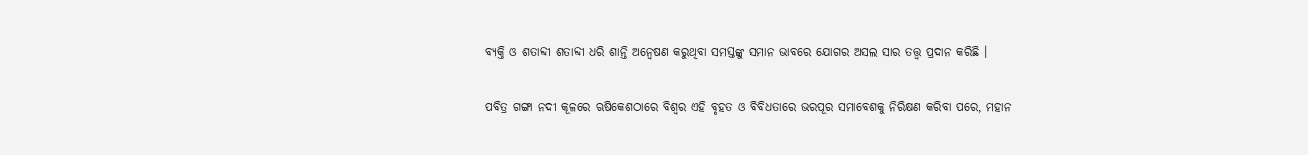ବ୍ୟକ୍ତି ଓ ଶତାବ୍ଦୀ ଶତାବ୍ଦୀ ଧରି ଶାନ୍ତି ଅନ୍ୱେଷଣ କରୁଥିବା ସମସ୍ତଙ୍କୁ ସମାନ ଭାବରେ ଯୋଗର ଅସଲ ସାର ତତ୍ତ୍ଵ ପ୍ରଦାନ କରିଛି ।

ପବିତ୍ର ଗଙ୍ଗା ନଦୀ କୂଳରେ ଋଷିକେଶଠାରେ ବିଶ୍ୱର ଏହି ବୃହତ ଓ ବିବିଧତାରେ ଭରପୂର ସମାବେଶକୁ ନିରିକ୍ଷଣ କରିବା ପରେ, ମହାନ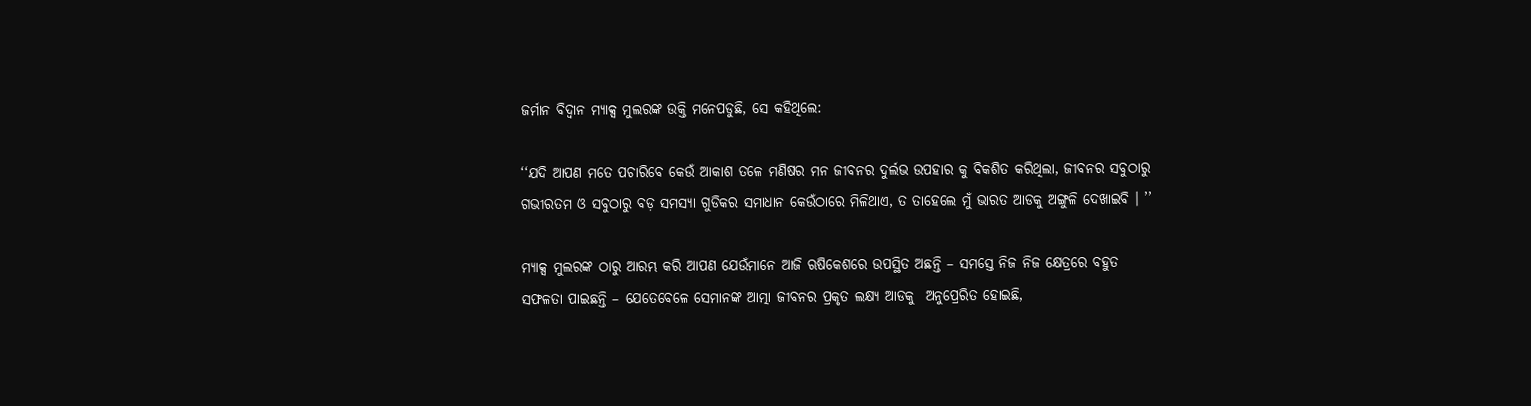ଜର୍ମାନ ବିଦ୍ୱାନ ମ୍ୟାକ୍ସ ମୁଲରଙ୍କ ଉକ୍ତି ମନେପଡୁଛି, ସେ କହିଥିଲେ:

‘‘ଯଦି ଆପଣ ମତେ ପଚାରିବେ କେଉଁ ଆକାଶ ତଳେ ମଣିଷର ମନ ଜୀବନର ଦୁର୍ଲଭ ଉପହାର କୁ ବିକଶିତ କରିଥିଲା, ଜୀବନର ସବୁଠାରୁ ଗଭୀରତମ ଓ ସବୁଠାରୁ ବଡ଼ ସମସ୍ୟା ଗୁଡିକର ସମାଧାନ କେଉଁଠାରେ ମିଳିଥାଏ, ତ ତାହେଲେ ମୁଁ ଭାରତ ଆଡକୁ ଅଙ୍ଗୁଳି ଦେଖାଇବି । ’’

ମ୍ୟାକ୍ସ ମୁଲରଙ୍କ ଠାରୁ ଆରମ୍ଭ କରି ଆପଣ ଯେଉଁମାନେ ଆଜି ଋଷିକେଶରେ ଉପସ୍ଥିତ ଅଛନ୍ତି – ସମସ୍ତେ ନିଜ ନିଜ କ୍ଷେତ୍ରରେ ବହୁତ ସଫଳତା ପାଇଛନ୍ତି – ଯେତେବେଳେ ସେମାନଙ୍କ ଆତ୍ମା ଜୀବନର ପ୍ରକୃତ ଲକ୍ଷ୍ୟ ଆଡକୁ  ଅନୁପ୍ରେରିତ ହୋଇଛି,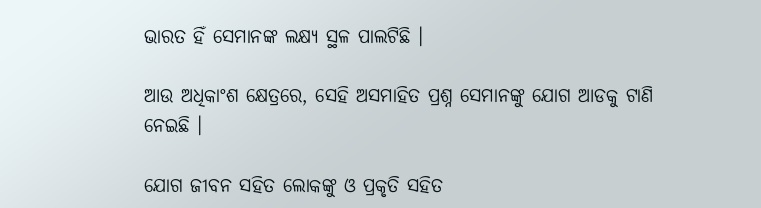ଭାରତ ହିଁ ସେମାନଙ୍କ ଲକ୍ଷ୍ୟ ସ୍ଥଳ ପାଲଟିଛି ।

ଆଉ ଅଧିକାଂଶ କ୍ଷେତ୍ରରେ, ସେହି ଅସମାହିତ ପ୍ରଶ୍ନ ସେମାନଙ୍କୁ ଯୋଗ ଆଡକୁ ଟାଣି ନେଇଛି ।

ଯୋଗ ଜୀବନ ସହିତ ଲୋକଙ୍କୁ ଓ ପ୍ରକୃତି ସହିତ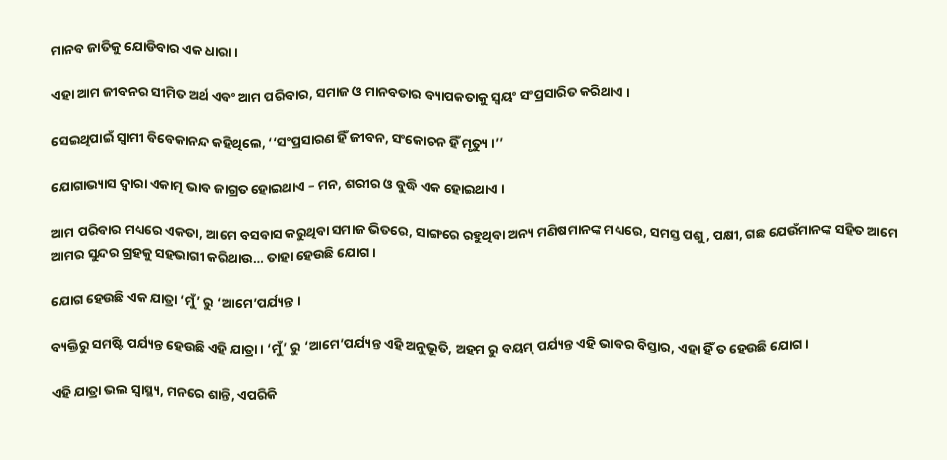ମାନବ ଜାତିକୁ ଯୋଡିବାର ଏକ ଧାରା ।

ଏହା ଆମ ଜୀବନର ସୀମିତ ଅର୍ଥ ଏବଂ ଆମ ପରିବାର, ସମାଜ ଓ ମାନବତାର ବ୍ୟାପକତାକୁ ସ୍ୱୟଂ ସଂପ୍ରସାରିତ କରିଥାଏ ।

ସେଇଥିପାଇଁ ସ୍ୱାମୀ ବିବେକାନନ୍ଦ କହିଥିଲେ, ‘‘ସଂପ୍ରସାରଣ ହିଁ ଜୀବନ, ସଂକୋଚନ ହିଁ ମୃତ୍ୟୁ ।’’

ଯୋଗାଭ୍ୟାସ ଦ୍ୱାରା ଏକାତ୍ମ ଭାବ ଜାଗ୍ରତ ହୋଇଥାଏ – ମନ, ଶରୀର ଓ ବୁଦ୍ଧି ଏକ ହୋଇଥାଏ ।

ଆମ ପରିବାର ମଧ୍ୟରେ ଏକତା, ଆମେ ବସବାସ କରୁଥିବା ସମାଜ ଭିତରେ, ସାଙ୍ଗରେ ରହୁଥିବା ଅନ୍ୟ ମଣିଷମାନଙ୍କ ମଧ୍ୟରେ, ସମସ୍ତ ପଶୁ, ପକ୍ଷୀ, ଗଛ ଯେଉଁମାନଙ୍କ ସହିତ ଆମେ ଆମର ସୁନ୍ଦର ଗ୍ରହକୁ ସହଭାଗୀ କରିଥାଉ… ତାହା ହେଉଛି ଯୋଗ ।

ଯୋଗ ହେଉଛି ଏକ ଯାତ୍ରା ‘ମୁଁ’ ରୁ ‘ଆମେ’ପର୍ଯ୍ୟନ୍ତ ।

ବ୍ୟକ୍ତିରୁ ସମଷ୍ଟି ପର୍ଯ୍ୟନ୍ତ ହେଉଛି ଏହି ଯାତ୍ରା । ‘ମୁଁ’ ରୁ ‘ଆମେ’ପର୍ଯ୍ୟନ୍ତ ଏହି ଅନୁଭୂତି, ଅହମ ରୁ ବୟମ୍ ପର୍ଯ୍ୟନ୍ତ ଏହି ଭାବର ବିସ୍ତାର, ଏହା ହିଁ ତ ହେଉଛି ଯୋଗ ।

ଏହି ଯାତ୍ରା ଭଲ ସ୍ୱାସ୍ଥ୍ୟ, ମନରେ ଶାନ୍ତି, ଏପରିକି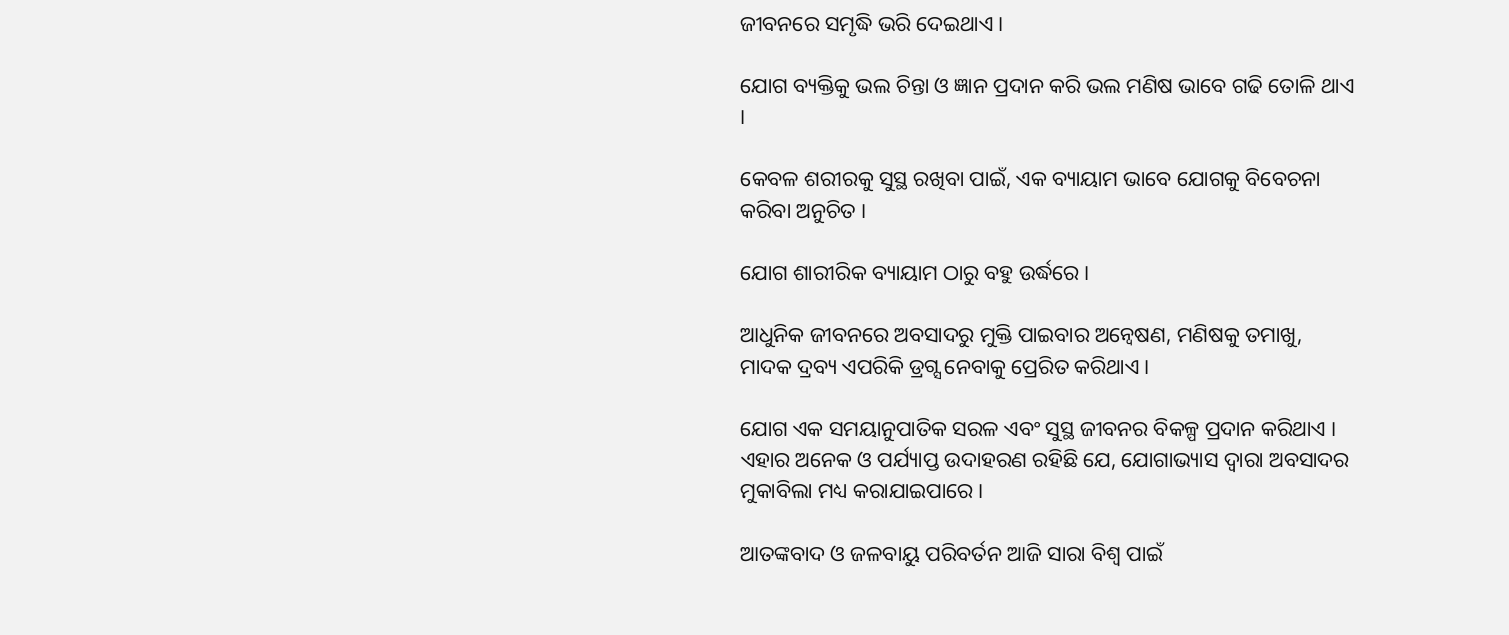ଜୀବନରେ ସମୃଦ୍ଧି ଭରି ଦେଇଥାଏ ।

ଯୋଗ ବ୍ୟକ୍ତିକୁ ଭଲ ଚିନ୍ତା ଓ ଜ୍ଞାନ ପ୍ରଦାନ କରି ଭଲ ମଣିଷ ଭାବେ ଗଢି ତୋଳି ଥାଏ ।

କେବଳ ଶରୀରକୁ ସୁସ୍ଥ ରଖିବା ପାଇଁ, ଏକ ବ୍ୟାୟାମ ଭାବେ ଯୋଗକୁ ବିବେଚନା କରିବା ଅନୁଚିତ ।

ଯୋଗ ଶାରୀରିକ ବ୍ୟାୟାମ ଠାରୁ ବହୁ ଉର୍ଦ୍ଧରେ ।

ଆଧୁନିକ ଜୀବନରେ ଅବସାଦରୁ ମୁକ୍ତି ପାଇବାର ଅନ୍ୱେଷଣ, ମଣିଷକୁ ତମାଖୁ, ମାଦକ ଦ୍ରବ୍ୟ ଏପରିକି ଡ୍ରଗ୍ସ ନେବାକୁ ପ୍ରେରିତ କରିଥାଏ ।

ଯୋଗ ଏକ ସମୟାନୁପାତିକ ସରଳ ଏବଂ ସୁସ୍ଥ ଜୀବନର ବିକଳ୍ପ ପ୍ରଦାନ କରିଥାଏ । ଏହାର ଅନେକ ଓ ପର୍ଯ୍ୟାପ୍ତ ଉଦାହରଣ ରହିଛି ଯେ, ଯୋଗାଭ୍ୟାସ ଦ୍ୱାରା ଅବସାଦର ମୁକାବିଲା ମଧ୍ୟ କରାଯାଇପାରେ ।

ଆତଙ୍କବାଦ ଓ ଜଳବାୟୁ ପରିବର୍ତନ ଆଜି ସାରା ବିଶ୍ୱ ପାଇଁ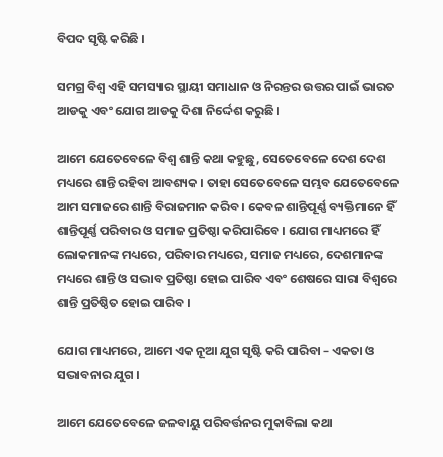ବିପଦ ସୃଷ୍ଟି କରିଛି ।

ସମଗ୍ର ବିଶ୍ୱ ଏହି ସମସ୍ୟାର ସ୍ଥାୟୀ ସମାଧାନ ଓ ନିରନ୍ତର ଉତ୍ତର ପାଇଁ ଭାରତ ଆଡକୁ ଏବଂ ଯୋଗ ଆଡକୁ ଦିଶା ନିର୍ଦ୍ଦେଶ କରୁଛି ।

ଆମେ ଯେତେବେଳେ ବିଶ୍ୱ ଶାନ୍ତି କଥା କହୁଛୁ, ସେତେବେଳେ ଦେଶ ଦେଶ ମଧ୍ୟରେ ଶାନ୍ତି ରହିବା ଆବଶ୍ୟକ । ତାହା ସେତେବେଳେ ସମ୍ଭବ ଯେତେବେଳେ ଆମ ସମାଜରେ ଶାନ୍ତି ବିରାଜମାନ କରିବ । କେବଳ ଶାନ୍ତିପୂର୍ଣ୍ଣ ବ୍ୟକ୍ତିମାନେ ହିଁ ଶାନ୍ତିପୂର୍ଣ୍ଣ ପରିବାର ଓ ସମାଜ ପ୍ରତିଷ୍ଠା କରିପାରିବେ । ଯୋଗ ମାଧ୍ୟମରେ ହିଁ  ଲୋକମାନଙ୍କ ମଧ୍ୟରେ, ପରିବାର ମଧ୍ୟରେ, ସମାଜ ମଧ୍ୟରେ, ଦେଶମାନଙ୍କ ମଧ୍ୟରେ ଶାନ୍ତି ଓ ସଦ୍ଭାବ ପ୍ରତିଷ୍ଠା ହୋଇ ପାରିବ ଏବଂ ଶେଷରେ ସାରା ବିଶ୍ୱରେ ଶାନ୍ତି ପ୍ରତିଷ୍ଠିତ ହୋଇ ପାରିବ ।

ଯୋଗ ମାଧ୍ୟମରେ, ଆମେ ଏକ ନୂଆ ଯୁଗ ସୃଷ୍ଟି କରି ପାରିବା – ଏକତା ଓ ସଦ୍ଭାବନାର ଯୁଗ ।

ଆମେ ଯେତେବେଳେ ଜଳବାୟୁ ପରିବର୍ତ୍ତନର ମୁକାବିଲା କଥା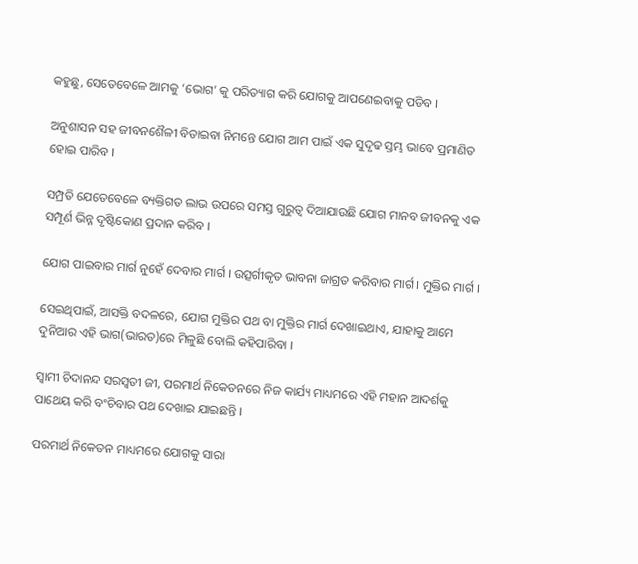କହୁଛୁ, ସେତେବେଳେ ଆମକୁ ‘ଭୋଗ’ କୁ ପରିତ୍ୟାଗ କରି ଯୋଗକୁ ଆପଣେଇବାକୁ ପଡିବ ।

ଅନୁଶାସନ ସହ ଜୀବନଶୈଳୀ ବିତାଇବା ନିମନ୍ତେ ଯୋଗ ଆମ ପାଇଁ ଏକ ସୁଦୃଢ ସ୍ତମ୍ଭ ଭାବେ ପ୍ରମାଣିତ ହୋଇ ପାରିବ ।

ସମ୍ପ୍ରତି ଯେତେବେଳେ ବ୍ୟକ୍ତିଗତ ଲାଭ ଉପରେ ସମସ୍ତ ଗୁରୁତ୍ୱ ଦିଆଯାଉଛି ଯୋଗ ମାନବ ଜୀବନକୁ ଏକ ସମ୍ପୂର୍ଣ ଭିନ୍ନ ଦୃଷ୍ଟିକୋଣ ପ୍ରଦାନ କରିବ ।

ଯୋଗ ପାଇବାର ମାର୍ଗ ନୁହେଁ ଦେବାର ମାର୍ଗ । ଉତ୍ସର୍ଗୀକୃତ ଭାବନା ଜାଗ୍ରତ କରିବାର ମାର୍ଗ । ମୁକ୍ତିର ମାର୍ଗ ।

ସେଇଥିପାଇଁ, ଆସକ୍ତି ବଦଳରେ, ଯୋଗ ମୁକ୍ତିର ପଥ ବା ମୁକ୍ତିର ମାର୍ଗ ଦେଖାଇଥାଏ, ଯାହାକୁ ଆମେ ଦୁନିଆର ଏହି ଭାଗ(ଭାରତ)ରେ ମିଳୁଛି ବୋଲି କହିପାରିବା ।

ସ୍ୱାମୀ ଚିଦାନନ୍ଦ ସରସ୍ୱତୀ ଜୀ, ପରମାର୍ଥ ନିକେତନରେ ନିଜ କାର୍ଯ୍ୟ ମାଧ୍ୟମରେ ଏହି ମହାନ ଆଦର୍ଶକୁ ପାଥେୟ କରି ବଂଚିବାର ପଥ ଦେଖାଇ ଯାଇଛନ୍ତି ।

ପରମାର୍ଥ ନିକେତନ ମାଧ୍ୟମରେ ଯୋଗକୁ ସାରା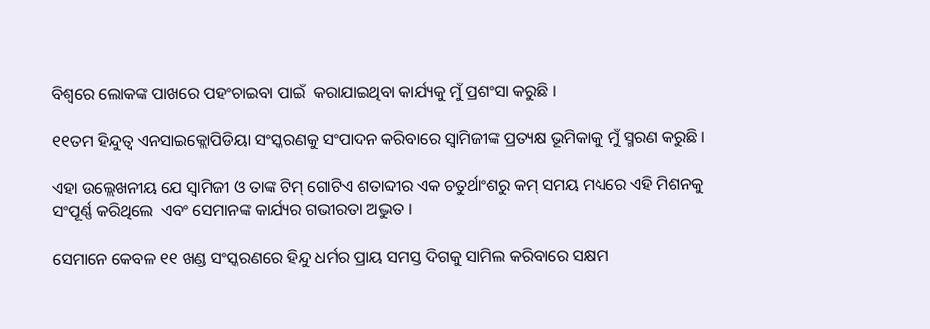ବିଶ୍ୱରେ ଲୋକଙ୍କ ପାଖରେ ପହଂଚାଇବା ପାଇଁ  କରାଯାଇଥିବା କାର୍ଯ୍ୟକୁ ମୁଁ ପ୍ରଶଂସା କରୁଛି ।

୧୧ତମ ହିନ୍ଦୁତ୍ୱ ଏନସାଇକ୍ଲୋପିଡିୟା ସଂସ୍କରଣକୁ ସଂପାଦନ କରିବାରେ ସ୍ୱାମିଜୀଙ୍କ ପ୍ରତ୍ୟକ୍ଷ ଭୂମିକାକୁ ମୁଁ ସ୍ମରଣ କରୁଛି ।

ଏହା ଉଲ୍ଲେଖନୀୟ ଯେ ସ୍ୱାମିଜୀ ଓ ତାଙ୍କ ଟିମ୍ ଗୋଟିଏ ଶତାବ୍ଦୀର ଏକ ଚତୁର୍ଥାଂଶରୁ କମ୍ ସମୟ ମଧ୍ୟରେ ଏହି ମିଶନକୁ ସଂପୂର୍ଣ୍ଣ କରିଥିଲେ  ଏବଂ ସେମାନଙ୍କ କାର୍ଯ୍ୟର ଗଭୀରତା ଅଦ୍ଭୁତ ।

ସେମାନେ କେବଳ ୧୧ ଖଣ୍ଡ ସଂସ୍କରଣରେ ହିନ୍ଦୁ ଧର୍ମର ପ୍ରାୟ ସମସ୍ତ ଦିଗକୁ ସାମିଲ କରିବାରେ ସକ୍ଷମ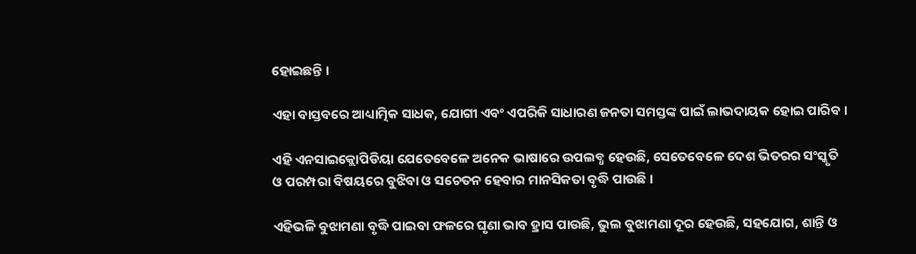ହୋଇଛନ୍ତି ।

ଏହା ବାସ୍ତବରେ ଆଧ୍ୟାତ୍ମିକ ସାଧକ, ଯୋଗୀ ଏବଂ ଏପରିକି ସାଧାରଣ ଜନତା ସମସ୍ତଙ୍କ ପାଇଁ ଲାଭଦାୟକ ହୋଇ ପାରିବ ।

ଏହି ଏନସାଇକ୍ଲୋପିଡିୟା ଯେତେବେଳେ ଅନେକ ଭାଷାରେ ଉପଲବ୍ଧ ହେଉଛି, ସେତେବେଳେ ଦେଶ ଭିତରର ସଂସ୍କୃତି ଓ ପରମ୍ପରା ବିଷୟରେ ବୁଝିବା ଓ ସଚେତନ ହେବାର ମାନସିକତା ବୃଦ୍ଧି ପାଉଛି ।

ଏହିଭଳି ବୁଝାମଣା ବୃଦ୍ଧି ପାଇବା ଫଳରେ ଘୃଣା ଭାବ ହ୍ରାସ ପାଉଛି, ଭୁଲ ବୁଝାମଣା ଦୂର ହେଉଛି, ସହଯୋଗ, ଶାନ୍ତି ଓ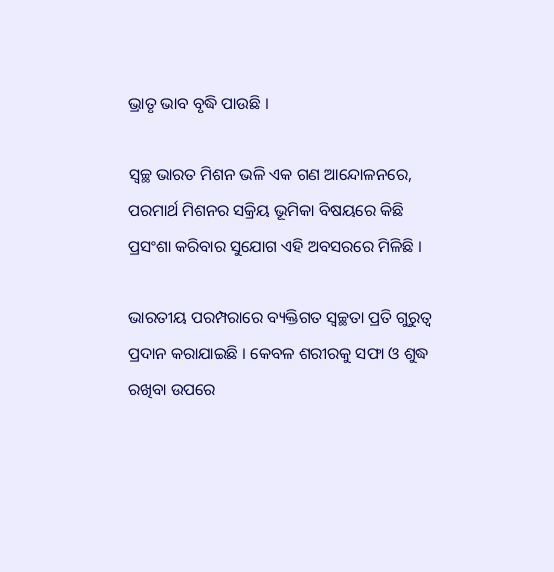ଭ୍ରାତୃ ଭାବ ବୃଦ୍ଧି ପାଉଛି ।

ସ୍ୱଚ୍ଛ ଭାରତ ମିଶନ ଭଳି ଏକ ଗଣ ଆନ୍ଦୋଳନରେ, ପରମାର୍ଥ ମିଶନର ସକ୍ରିୟ ଭୂମିକା ବିଷୟରେ କିଛି ପ୍ରସଂଶା କରିବାର ସୁଯୋଗ ଏହି ଅବସରରେ ମିଳିଛି ।

ଭାରତୀୟ ପରମ୍ପରାରେ ବ୍ୟକ୍ତିଗତ ସ୍ୱଚ୍ଛତା ପ୍ରତି ଗୁରୁତ୍ୱ ପ୍ରଦାନ କରାଯାଇଛି । କେବଳ ଶରୀରକୁ ସଫା ଓ ଶୁଦ୍ଧ ରଖିବା ଉପରେ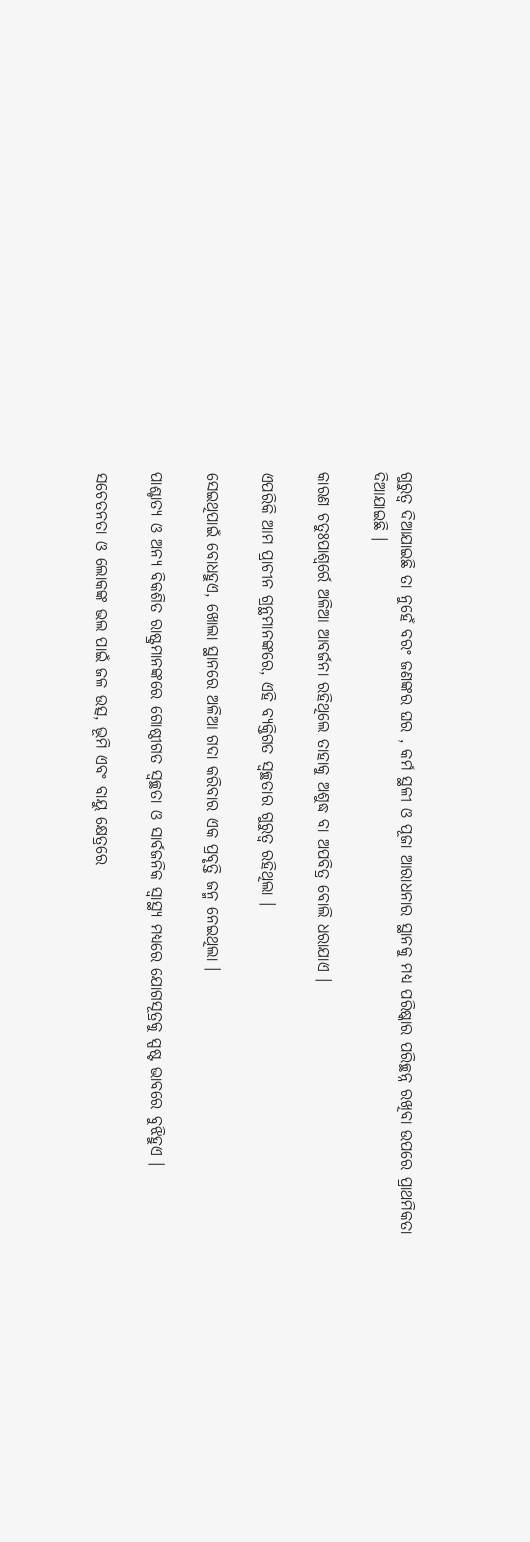ଗୁରୁତ୍ୱ ଦିଆଯାଇଛି ତା ନୁହେଁ ବରଂ ଜଣଙ୍କର ଘର , କର୍ମ ସ୍ଥଳୀ ଓ ପୂଜା ଆରାଧନାର ସ୍ଥାନକୁ ମଧ୍ୟ ପରିଷ୍କାର ପରିଚ୍ଛନ୍ନ ରଖିବା ଉପରେ ପ୍ରାଥମିକତା ଦିଆଯାଇଛି ।

କାରଣ ଚତୁଃପାଶ୍ୱର୍ରେ ଅଳିଆ ଆବର୍ଜନା ରହିଥିଲେ ତାହାକୁ ଅଶୁଦ୍ଧ ବା ଅପବିତ୍ର ବୋଲି ଧରାଯାଏ ।

ଏପରିକି ଆମ ପ୍ରାଚୀନ ଗ୍ରନ୍ଥମାନଙ୍କରେ, ଏହି ବ୍ୟକ୍ତିଗତ ସ୍ୱଚ୍ଛତାର ଗୁରୁତ୍ୱ ରହିଥିଲା ।

ସେଇଥିପାଇଁ ବୋଧହୁଏ, ଖୋଲା ସ୍ଥାନରେ ଅଳିଆ ଗଦା କରିବାର ଏକ ପ୍ରବୃତ୍ତି ଜନ୍ମ ନେଇଥିଲା ।

ପାଶ୍ଚାତ୍ୟ ଓ ଅନ୍ୟ ବିକଶିତ ରାଷ୍ଟ୍ରମାନଙ୍କରେ ଗୋଷ୍ଠୀଗତ ସ୍ୱଚ୍ଛତା ଓ ସାର୍ବଜନିକ ସ୍ୱାସ୍ଥ୍ୟ ମଧ୍ୟରେ ଯୋଗସୂତ୍ରକୁ ସ୍ପଷ୍ଟ ଭାବରେ ବୁଝିହୁଏ ।

ସଚେତନତା ଓ ଲୋକଙ୍କ ଭଲ ପାଇଁ ଜଳ ଉତ୍ସ, ଭୂମି ଏବଂ ବାୟୁ କ୍ଷେତ୍ରରେ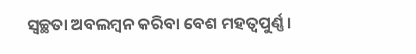ସ୍ୱଚ୍ଛତା ଅବଲମ୍ବନ କରିବା ବେଶ ମହତ୍ୱପୁର୍ଣ୍ଣ ।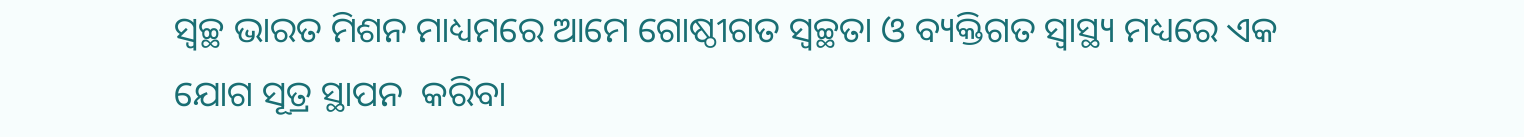ସ୍ୱଚ୍ଛ ଭାରତ ମିଶନ ମାଧ୍ୟମରେ ଆମେ ଗୋଷ୍ଠୀଗତ ସ୍ୱଚ୍ଛତା ଓ ବ୍ୟକ୍ତିଗତ ସ୍ୱାସ୍ଥ୍ୟ ମଧ୍ୟରେ ଏକ ଯୋଗ ସୂତ୍ର ସ୍ଥାପନ  କରିବା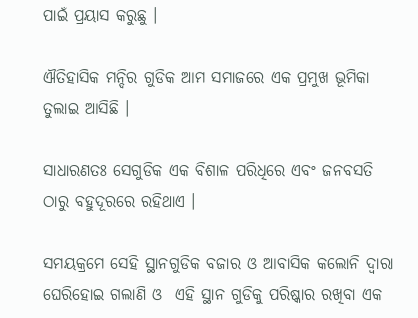ପାଇଁ ପ୍ରୟାସ କରୁଛୁ ।

ଐତିହାସିକ ମନ୍ଦିର ଗୁଡିକ ଆମ ସମାଜରେ ଏକ ପ୍ରମୁଖ ଭୂମିକା ତୁଲାଇ ଆସିଛି ।

ସାଧାରଣତଃ ସେଗୁଡିକ ଏକ ବିଶାଳ ପରିଧିରେ ଏବଂ ଜନବସତି ଠାରୁ ବହୁଦୂରରେ ରହିଥାଏ ।

ସମୟକ୍ରମେ ସେହି ସ୍ଥାନଗୁଡିକ ବଜାର ଓ ଆବାସିକ କଲୋନି ଦ୍ୱାରା ଘେରିହୋଇ ଗଲାଣି ଓ  ଏହି ସ୍ଥାନ ଗୁଡିକୁ ପରିଷ୍କାର ରଖିବା ଏକ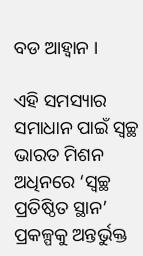ବଡ ଆହ୍ଵାନ ।

ଏହି ସମସ୍ୟାର ସମାଧାନ ପାଇଁ ସ୍ୱଚ୍ଛ ଭାରତ ମିଶନ ଅଧିନରେ ‘ସ୍ୱଚ୍ଛ ପ୍ରତିଷ୍ଠିତ ସ୍ଥାନ’ ପ୍ରକଳ୍ପକୁ ଅନ୍ତର୍ଭୁକ୍ତ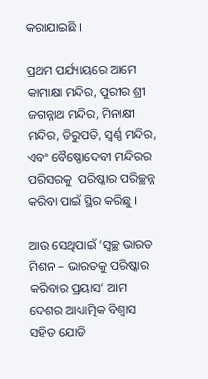କରାଯାଇଛି ।

ପ୍ରଥମ ପର୍ଯ୍ୟାୟରେ ଆମେ କାମାକ୍ଷା ମନ୍ଦିର, ପୁରୀର ଶ୍ରୀ ଜଗନ୍ନାଥ ମନ୍ଦିର, ମିନାକ୍ଷୀ ମନ୍ଦିର, ତିରୁପତି, ସ୍ୱର୍ଣ୍ଣ ମନ୍ଦିର, ଏବଂ ବୈଷ୍ଣୋଦେବୀ ମନ୍ଦିରର ପରିସରକୁ  ପରିଷ୍କାର ପରିଚ୍ଛନ୍ନ କରିବା ପାଇଁ ସ୍ଥିର କରିଛୁ ।

ଆଉ ସେଥିପାଇଁ ‘ସ୍ୱଚ୍ଛ ଭାରତ ମିଶନ – ଭାରତକୁ ପରିଷ୍କାର କରିବାର ପ୍ରୟାସ’ ଆମ ଦେଶର ଆଧ୍ୟାତ୍ମିକ ବିଶ୍ୱାସ ସହିତ ଯୋଡି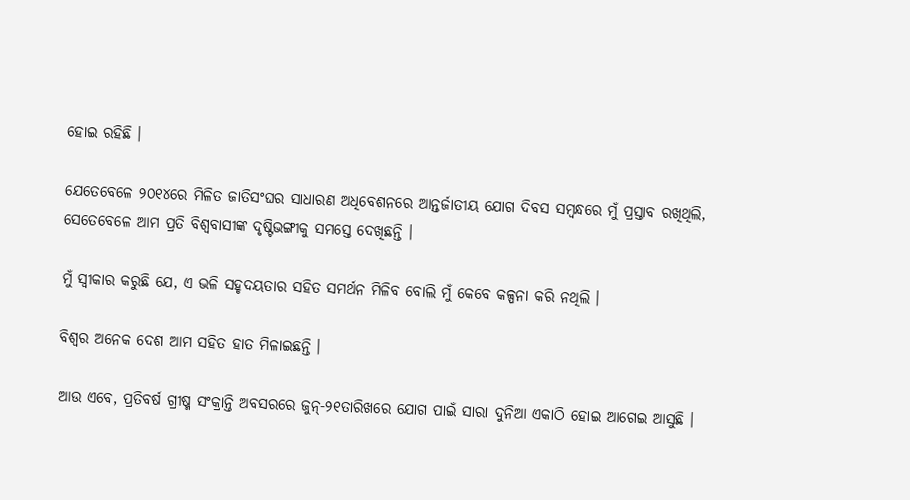ହୋଇ ରହିଛି ।

ଯେତେବେଳେ ୨୦୧୪ରେ ମିଳିତ ଜାତିସଂଘର ସାଧାରଣ ଅଧିବେଶନରେ ଆନ୍ତର୍ଜାତୀୟ ଯୋଗ ଦିବସ ସମ୍ବନ୍ଧରେ ମୁଁ ପ୍ରସ୍ତାବ ରଖିଥିଲି, ସେତେବେଳେ ଆମ ପ୍ରତି ବିଶ୍ୱବାସୀଙ୍କ ଦୃଷ୍ଟିଭଙ୍ଗୀକୁ ସମସ୍ତେ ଦେଖିଛନ୍ତି ।

ମୁଁ ସ୍ୱୀକାର କରୁଛି ଯେ, ଏ ଭଳି ସହୃଦୟତାର ସହିତ ସମର୍ଥନ ମିଳିବ ବୋଲି ମୁଁ କେବେ କଳ୍ପନା କରି ନଥିଲି ।

ବିଶ୍ଵର ଅନେକ ଦେଶ ଆମ ସହିତ ହାତ ମିଳାଇଛନ୍ତି ।

ଆଉ ଏବେ, ପ୍ରତିବର୍ଷ ଗ୍ରୀଷ୍ମ ସଂକ୍ରାନ୍ତି ଅବସରରେ ଜୁନ୍-୨୧ତାରିଖରେ ଯୋଗ ପାଇଁ ସାରା ଦୁନିଆ ଏକାଠି ହୋଇ ଆଗେଇ ଆସୁଛି ।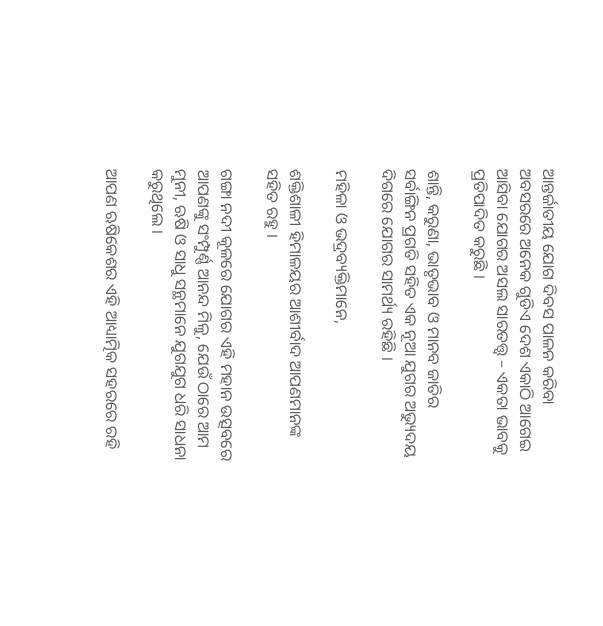ଆନ୍ତର୍ଜାତୀୟ ଯୋଗ ଦିବସ ପାଳନ କରିବା ଅବସରରେ ଅନେକ ଗୁଡିଏ ଦେଶ ଏକାଠି ଆଗେଇ ଆସିବା ଯୋଗର ଅସଲ ସାରତତ୍ତ୍ଵ – ଏକତା ଭାବକୁ ପ୍ରତିପାଦିତ କରୁଛି ।

ଶାନ୍ତି, କରୁଣା, ଭାତୃଭାବ ଓ ମାନବ ଜାତିର ସର୍ବାଙ୍ଗିନ ପ୍ରଗତି ସହିତ ଏକ ନୂଆ ଯୁଗର ଅଭ୍ୟୁଦୟ ଦିଗରେ ଯୋଗର ସାମର୍ଥ୍ୟ ରହିଛି ।

ମହିଳା ଓ ଭଦ୍ରବ୍ୟକ୍ତିମାନେ,

ଶକ୍ତିଶାଳୀ ହିମାଳୟର ଆଶୀର୍ବାଦ ଆପଣମାନଙ୍କ ସହିତ ରହୁ ।

ଗଙ୍ଗା ନଦୀ କୂଳରେ ଯୋଗର ଏହି ମହାନ ଉତ୍ସବରେ ଆପଣଙ୍କୁ ସଂମ୍ପୁର୍ଣ୍ଣ ଆନନ୍ଦ ମିଳୁ, ଯେଉଁ ଠାରେ ଆମ ମୁନୀ, ଋଷି ଓ ସାଧୁ ସନ୍ଥମାନେ ଯୁଗଯୁଗ ଧରି ସାଧନା କରୁଥିଲେ ।

ଆପଣ ଋଷିକେଶର ଏହି ଆଧ୍ୟାତ୍ମିକ ସହରରେ ରହି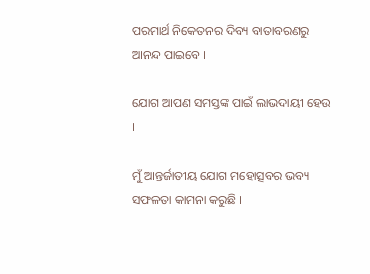ପରମାର୍ଥ ନିକେତନର ଦିବ୍ୟ ବାତାବରଣରୁ ଆନନ୍ଦ ପାଇବେ ।

ଯୋଗ ଆପଣ ସମସ୍ତଙ୍କ ପାଇଁ ଲାଭଦାୟୀ ହେଉ ।

ମୁଁ ଆନ୍ତର୍ଜାତୀୟ ଯୋଗ ମହୋତ୍ସବର ଭବ୍ୟ ସଫଳତା କାମନା କରୁଛି ।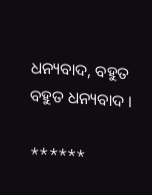ଧନ୍ୟବାଦ, ବହୁତ ବହୁତ ଧନ୍ୟବାଦ ।

******